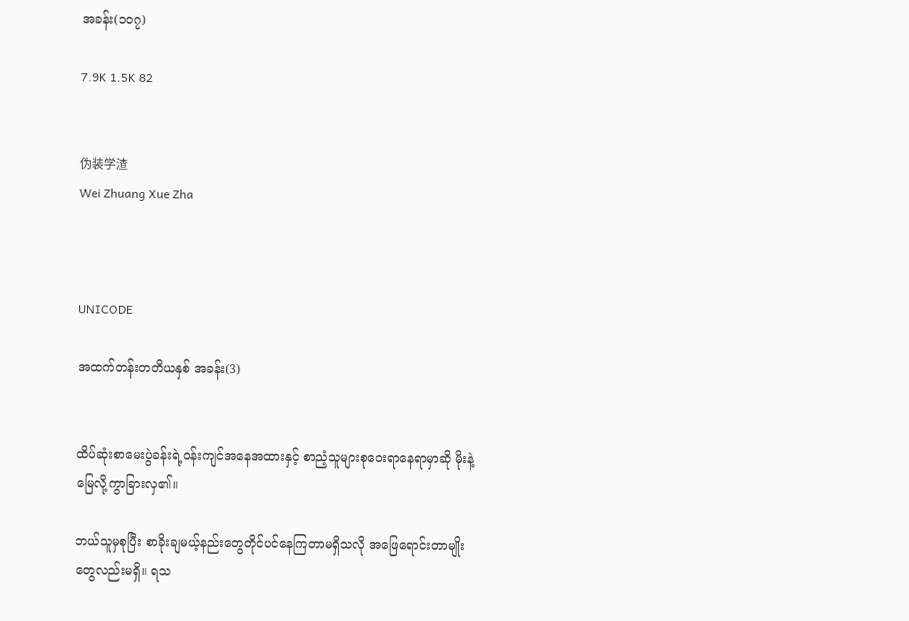အခန်း(၁၀၇)

7.9K 1.5K 82


伪装学渣
Wei Zhuang Xue Zha



UNICODE

အထက်တန်းတတိယနှစ် အခန်း(3)


ထိပ်ဆုံးစာမေးပွဲခန်းရဲ့ဝန်းကျင်အနေအထားနှင့် စာညံ့သူများစုဝေးရာနေရာမှာဆို မိုးနဲ့မြေလို့ကွာခြားလှ၏။

ဘယ်သူမှစုပြီး စာခိုးချမယ့်နည်းတွေတိုင်ပင်နေကြတာမရှိသလို အဖြေရောင်းတာမျိုးတွေလည်းမရှိ။ ရသ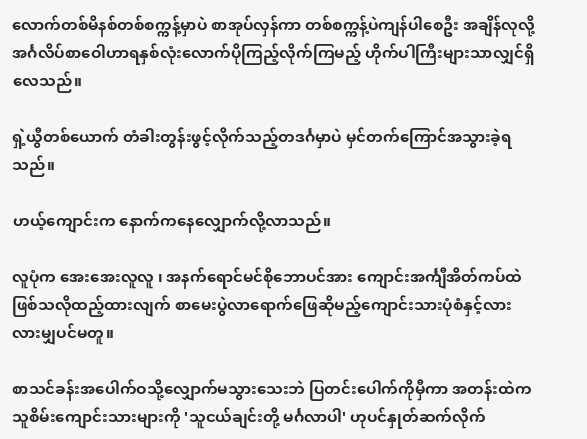လောက်တစ်မိနစ်တစ်စက္ကန့်မှာပဲ စာအုပ်လှန်ကာ တစ်စက္ကန့်ပဲကျန်ပါစေဦး အချိန်လုလို့ အင်္ဂလိပ်စာဝေါဟာရနှစ်လုံးလောက်ပိုကြည့်လိုက်ကြမည့် ဟိုက်ပါကြီးများသာလျှင်ရှိလေသည်။

ရှဲ့ယွီတစ်ယောက် တံခါးတွန်းဖွင့်လိုက်သည့်တဒင်္ဂမှာပဲ မှင်တက်ကြောင်အသွားခဲ့ရသည်။

ဟယ့်ကျောင်းက နောက်ကနေလျှောက်လို့လာသည်။

လူပုံက အေးအေးလူလူ ၊ အနက်ရောင်မင်စိုဘောပင်အား ကျောင်းအင်္ကျီအိတ်ကပ်ထဲ ဖြစ်သလိုထည့်ထားလျက် စာမေးပွဲလာရောက်ဖြေဆိုမည့်ကျောင်းသားပုံစံနှင့်လားလားမျှပင်မတူ။

စာသင်ခန်းအပေါက်ဝသို့လျှောက်မသွားသေးဘဲ ပြတင်းပေါက်ကိုမှီကာ အတန်းထဲကသူစိမ်းကျောင်းသားများကို 'သူငယ်ချင်းတို့ မင်္ဂလာပါ' ဟုပင်နှုတ်ဆက်လိုက်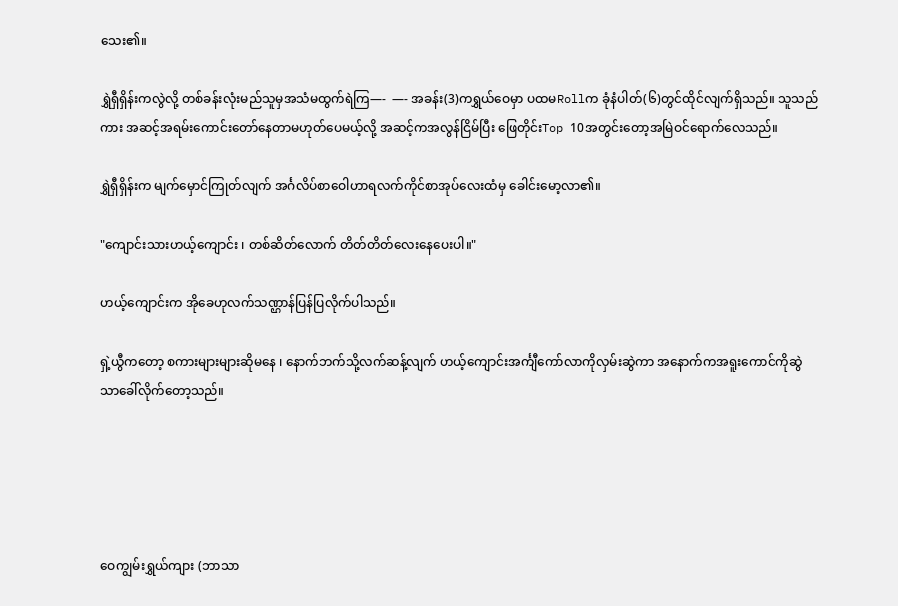သေး၏။

ရွှဲရှီရှိန်းကလွဲလို့ တစ်ခန်းလုံးမည်သူမှအသံမထွက်ရဲကြ—-  —- အခန်း(3)ကရွှယ်ဝေမှာ ပထမRollက ခုံနံပါတ်(၆)တွင်ထိုင်လျက်ရှိသည်။ သူသည်ကား အဆင့်အရမ်းကောင်းတော်နေတာမဟုတ်ပေမယ့်လို့ အဆင့်ကအလွန်ငြိမ်ပြီး ဖြေတိုင်းTop 10အတွင်းတော့အမြဲဝင်ရောက်လေသည်။

ရွှဲရှီရှိန်းက မျက်မှောင်ကြုတ်လျက် အင်္ဂလိပ်စာဝေါဟာရလက်ကိုင်စာအုပ်လေးထံမှ ခေါင်းမော့လာ၏။

"ကျောင်းသားဟယ့်ကျောင်း ၊ တစ်ဆိတ်လောက် တိတ်တိတ်လေးနေပေးပါ။"

ဟယ့်ကျောင်းက အိုခေဟုလက်သဏ္ဌာန်ပြန်ပြလိုက်ပါသည်။

ရှဲ့ယွီကတော့ စကားများများဆိုမနေ ၊ နောက်ဘက်သို့လက်ဆန့်လျက် ဟယ့်ကျောင်းအင်္ကျီကော်လာကိုလှမ်းဆွဲကာ အနောက်ကအရူးကောင်ကိုဆွဲသာခေါ်လိုက်တော့သည်။





ဝေကျွမ်းရွှယ်ကျား (ဘာသာ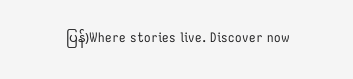ပြန်)Where stories live. Discover now